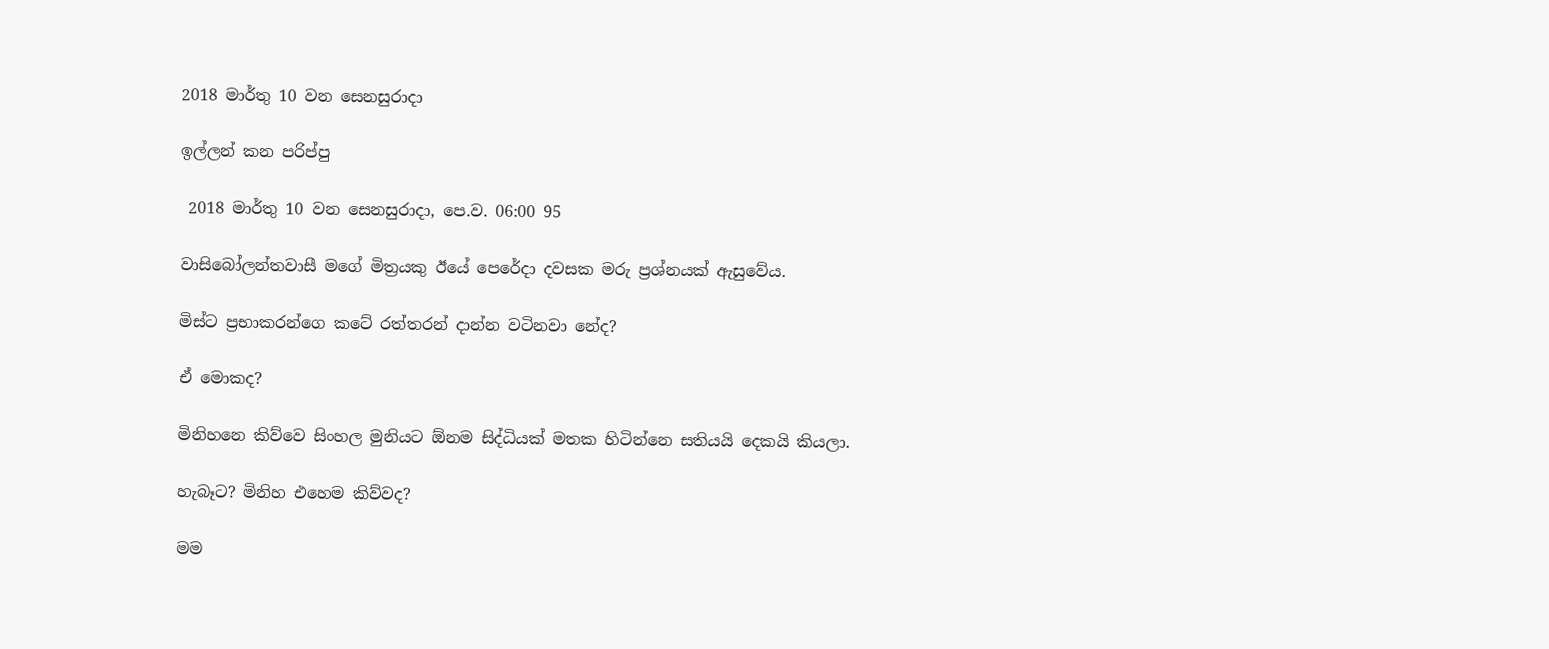2018 මාර්තු 10 වන සෙනසුරාදා

ඉල්ලන් කන පරිප්පු

 2018 මාර්තු 10 වන සෙනසුරාදා, පෙ.ව. 06:00 95

වාසිබෝලන්තවාසී මගේ මිත්‍රයකු ඊයේ පෙරේදා දවසක මරු ප්‍රශ්නයක් ඇසුවේය.

මිස්ට ප්‍රභාකරන්ගෙ කටේ රත්තරන් දාන්න වටිනවා නේද?

ඒ මොකද?

මිනිහනෙ කිව්වෙ සිංහල මුනියට ඕනම සිද්ධියක් මතක හිටින්නෙ සතියයි දෙකයි කියලා.

හැබෑට? මිනිහ එහෙම කිව්වද?

මම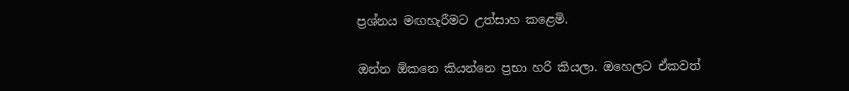ප්‍රශ්නය මඟහැරීමට උත්සාහ කළෙමි.

ඔන්න ඕකනෙ කියන්නෙ ප්‍රභා හරි කියලා. ඔහෙලට ඒකවත්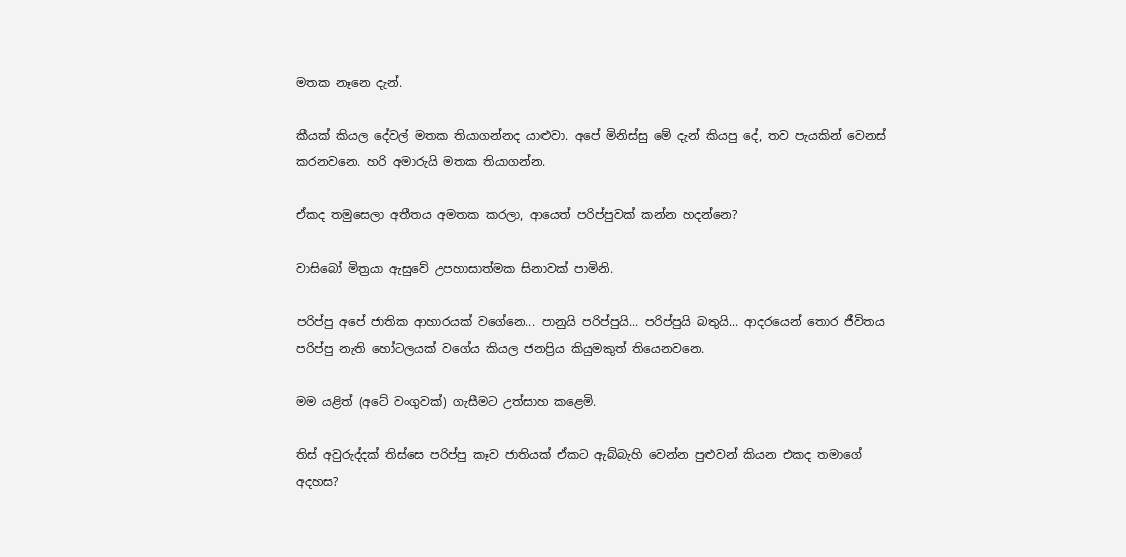මතක නෑනෙ දැන්.

කීයක් කියල දේවල් මතක තියාගන්නද යාළුවා. අපේ මිනිස්සු මේ දැන් කියපු දේ, තව පැයකින් වෙනස් කරනවනෙ. හරි අමාරුයි මතක තියාගන්න.

ඒකද තමුසෙලා අතීතය අමතක කරලා, ආයෙත් පරිප්පුවක් කන්න හදන්නෙ?

වාසිබෝ මිත්‍රයා ඇසුවේ උපහාසාත්මක සිනාවක් පාමිනි.

පරිප්පු අපේ ජාතික ආහාරයක් වගේනෙ... පානුයි පරිප්පුයි... පරිප්පුයි බතුයි... ආදරයෙන් තොර ජීවිතය පරිප්පු නැති හෝටලයක් වගේය කියල ජනප්‍රිය කියුමකුත් තියෙනවනෙ.

මම යළිත් (අටේ වංගුවක්) ගැසීමට උත්සාහ කළෙමි.

තිස් අවුරුද්දක් තිස්සෙ පරිප්පු කෑව ජාතියක් ඒකට ඇබ්බැහි වෙන්න පුළුවන් කියන එකද තමාගේ අදහස?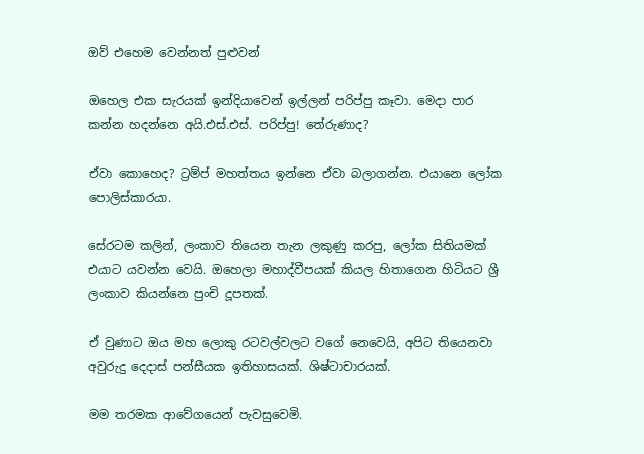ඔව් එහෙම වෙන්නත් පුළුවන්

ඔහෙල එක සැරයක් ඉන්දියාවෙන් ඉල්ලන් පරිප්පු කෑවා. මෙදා පාර කන්න හදන්නෙ අයි.එස්.එස්. පරිප්පු! තේරුණාද?

ඒවා කොහෙද? ට්‍රම්ප් මහත්තය ඉන්නෙ ඒවා බලාගන්න. එයානෙ ලෝක පොලිස්කාරයා.

සේරටම කලින්, ලංකාව තියෙන තැන ලකුණු කරපු, ලෝක සිතියමක් එයාට යවන්න වෙයි. ඔහෙලා මහාද්වීපයක් කියල හිතාගෙන හිටියට ශ්‍රී ලංකාව කියන්නෙ පුංචි දූපතක්.

ඒ වුණාට ඔය මහ ලොකු රටවල්වලට වගේ නෙවෙයි, අපිට තියෙනවා අවුරුදු දෙදාස් පන්සීයක ඉතිහාසයක්. ශිෂ්ටාචාරයක්.

මම තරමක ආවේගයෙන් පැවසුවෙමි.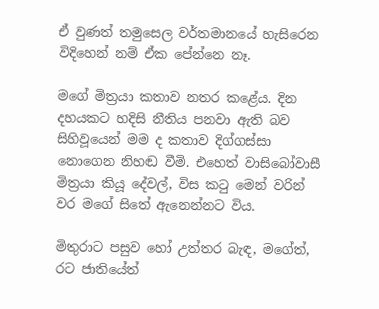ඒ වුණත් තමුසෙල වර්තමානයේ හැසිරෙන විදිහෙන් නම් ඒක පේන්නෙ නෑ.

මගේ මිත්‍රයා කතාව නතර කළේය. දින දහයකට හදිසි නීතිය පනවා ඇති බව සිහිවූයෙන් මම ද කතාව දිග්ගස්සා නොගෙන නිහඬ වීමි. එහෙත් වාසිබෝවාසී මිත්‍රයා කියූ දේවල්, විස කටු මෙන් වරින් වර මගේ සිතේ ඇනෙන්නට විය.

මිතුරාට පසුව හෝ උත්තර බැඳ, මගේත්, රට ජාතියේත්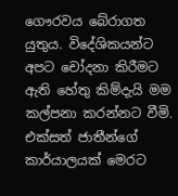ගෞරවය බේරාගත යුතුය. විදේශිකයන්ට අපට චෝදනා කිරීමට ඇති හේතු කිම්දැයි මම කල්පනා කරන්නට වීමි. එක්සත් ජාතීන්ගේ කාර්යාලයක් මෙරට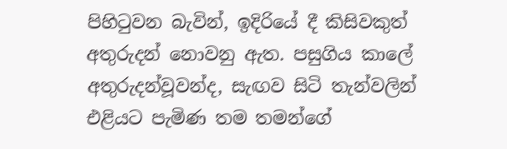පිහිටුවන බැවින්, ඉදිරියේ දී කිසිවකුත් අතුරුදන් නොවනු ඇත. පසුගිය කාලේ අතුරුදන්වූවන්ද, සැඟව සිටි තැන්වලින් එළියට පැමිණ තම තමන්ගේ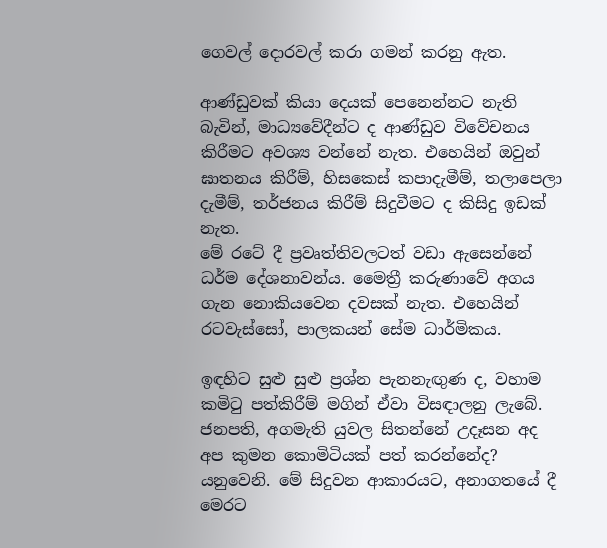ගෙවල් දොරවල් කරා ගමන් කරනු ඇත.

ආණ්ඩුවක් කියා දෙයක් පෙනෙන්නට නැති බැවින්, මාධ්‍යවේදීන්ට ද ආණ්ඩුව විවේචනය කිරීමට අවශ්‍ය වන්නේ නැත. එහෙයින් ඔවුන් ඝාතනය කිරීම්, හිසකෙස් කපාදැමීම්, තලාපෙලා දැමීම්, තර්ජනය කිරීම් සිදුවීමට ද කිසිදු ඉඩක් නැත.
මේ රටේ දී ප්‍රවෘත්තිවලටත් වඩා ඇසෙන්නේ ධර්ම දේශනාවන්ය. මෛත්‍රී කරුණාවේ අගය ගැන නොකියවෙන දවසක් නැත. එහෙයින් රටවැස්සෝ, පාලකයන් සේම ධාර්මිකය.

ඉඳහිට සුළු සුළු ප්‍රශ්න පැනනැඟුණ ද, වහාම කමිටු පත්කිරීම් මගින් ඒවා විසඳාලනු ලැබේ. ජනපති, අගමැති යුවල සිතන්නේ උදෑසන අද අප කුමන කොමිටියක් පත් කරන්නේද? යනුවෙනි. මේ සිදුවන ආකාරයට, අනාගතයේ දී මෙරට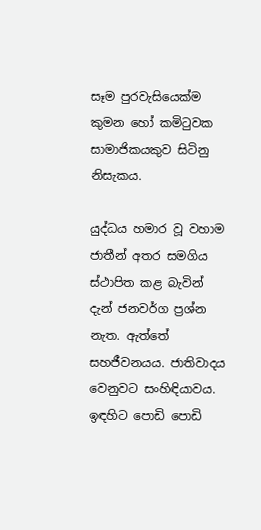සෑම පුරවැසියෙක්ම කුමන හෝ කමිටුවක සාමාජිකයකුව සිටිනු නිසැකය.

යුද්ධය හමාර වූ වහාම ජාතීන් අතර සමගිය ස්ථාපිත කළ බැවින් දැන් ජනවර්ග ප්‍රශ්න නැත. ඇත්තේ සහජීවනයය. ජාතිවාදය වෙනුවට සංහිඳියාවය. ඉඳහිට පොඩි පොඩි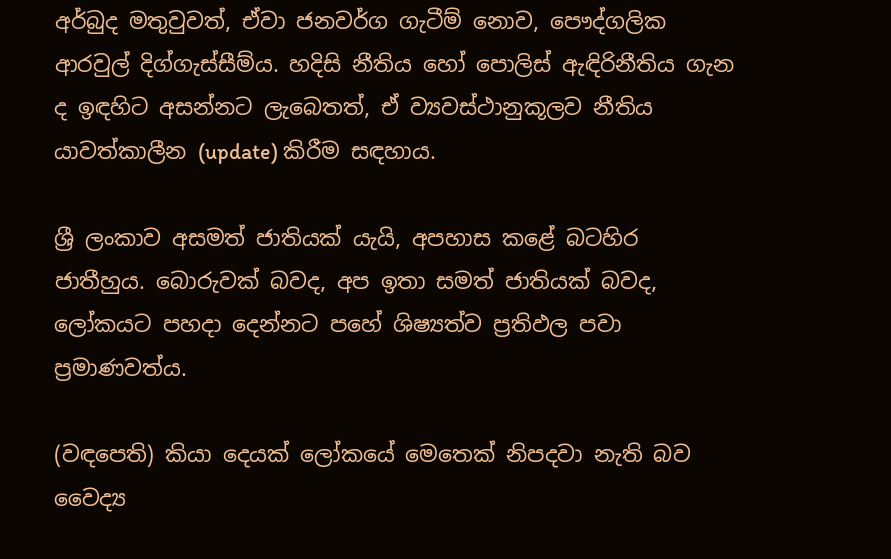අර්බුද මතුවුවත්, ඒවා ජනවර්ග ගැටීම් නොව, පෞද්ගලික ආරවුල් දිග්ගැස්සීම්ය. හදිසි නීතිය හෝ පොලිස් ඇඳිරිනීතිය ගැන ද ඉඳහිට අසන්නට ලැබෙතත්, ඒ ව්‍යවස්ථානුකූලව නීතිය යාවත්කාලීන (update) කිරීම සඳහාය.

ශ්‍රී ලංකාව අසමත් ජාතියක් යැයි, අපහාස කළේ බටහිර ජාතීහුය. බොරුවක් බවද, අප ඉතා සමත් ජාතියක් බවද, ලෝකයට පහදා දෙන්නට පහේ ශිෂ්‍යත්ව ප්‍රතිඵල පවා ප්‍රමාණවත්ය.

(වඳපෙති) කියා දෙයක් ලෝකයේ මෙතෙක් නිපදවා නැති බව වෛද්‍ය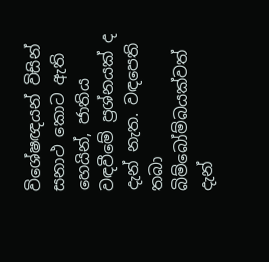විශේෂඥයන් විසින් සනාථ කොට ඇති හෙයින්, ජාතිය වඳවීමේ ප්‍රශ්නයක් ද දැන් නැත. වඳපෙති තබා බිම්බෝම්බයක්වත් දැන්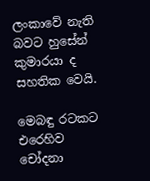ලංකාවේ නැති බවට හුසේන් කුමාරයා ද සහතික වෙයි.

මෙබඳු රටකට එරෙහිව චෝදනා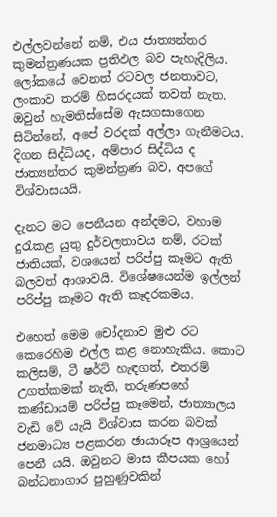එල්ලවන්නේ නම්, එය ජාත්‍යන්තර කුමන්ත්‍රණයක ප්‍රතිඵල බව පැහැදිලිය. ලෝකයේ වෙනත් රටවල ජනතාවට, ලංකාව තරම් හිසරදයක් තවත් නැත. ඔවුන් හැමතිස්සේම ඇසගසාගෙන සිටින්නේ, අපේ වරදක් අල්ලා ගැනීමටය. දිගන සිද්ධියද, අම්පාර සිද්ධිය ද ජාත්‍යන්තර කුමන්ත්‍රණ බව, අපගේ විශ්වාසයයි.

දැනට මට පෙනීයන අන්දමට, වහාම දුරැකළ යුතු දුර්වලතාවය නම්, රටක් ජාතියක්, වශයෙන් පරිප්පු කෑමට ඇති බලවත් ආශාවයි. විශේෂයෙන්ම ඉල්ලන් පරිප්පු කෑමට ඇති කෑදරකමය.

එහෙත් මෙම චෝදනාව මුළු රට කෙරෙහිම එල්ල කළ නොහැකිය. කොට කලිසම්, ටී ෂර්ට් හැඳගත්, එතරම් උගත්කමක් නැති, තරුණපහේ කණ්ඩායම් පරිප්පු කෑමෙන්, ජාත්‍යාලය වැඩි වේ යැයි විශ්වාස කරන බවක් ජනමාධ්‍ය පළකරන ඡායාරූප ආශ්‍රයෙන් පෙනී යයි. ඔවුනට මාස කීපයක හෝ බන්ධනාගාර පුහුණුවකින්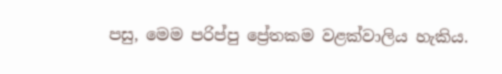පසු, මෙම පරිප්පු ප්‍රේතකම වළක්වාලිය හැකිය.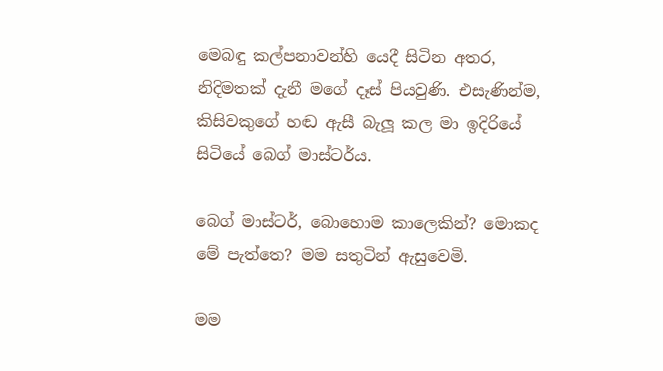මෙබඳු කල්පනාවන්හි යෙදී සිටින අතර, නිදිමතක් දැනී මගේ දෑස් පියවුණි. එසැණින්ම, කිසිවකුගේ හඬ ඇසී බැලූ කල මා ඉදිරියේ සිටියේ බෙග් මාස්ටර්ය.

බෙග් මාස්ටර්, බොහොම කාලෙකින්? මොකද මේ පැත්තෙ? මම සතුටින් ඇසුවෙමි.

මම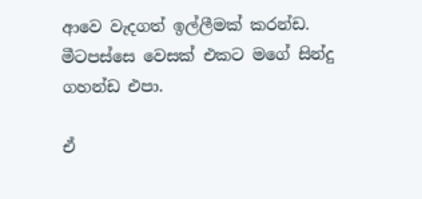ආවෙ වැදගත් ඉල්ලීමක් කරන්ඩ. මීටපස්සෙ වෙසක් එකට මගේ සින්දු ගහන්ඩ එපා.

ඒ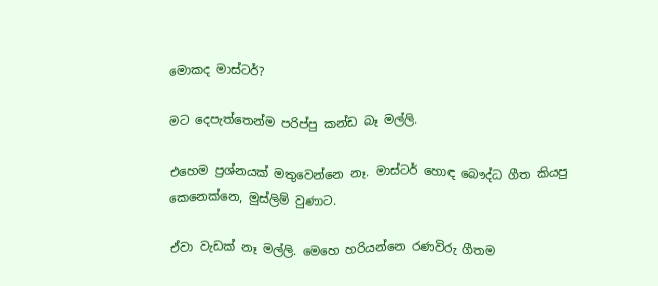මොකද මාස්ටර්?

මට දෙපැත්තෙන්ම පරිප්පු කන්ඩ බෑ මල්ලි.

එහෙම ප්‍රශ්නයක් මතුවෙන්නෙ නෑ. මාස්ටර් හොඳ බෞද්ධ ගීත කියපු කෙනෙක්නෙ, මුස්ලිම් වුණාට.

ඒවා වැඩක් නෑ මල්ලි. මෙහෙ හරියන්නෙ රණවිරු ගීතම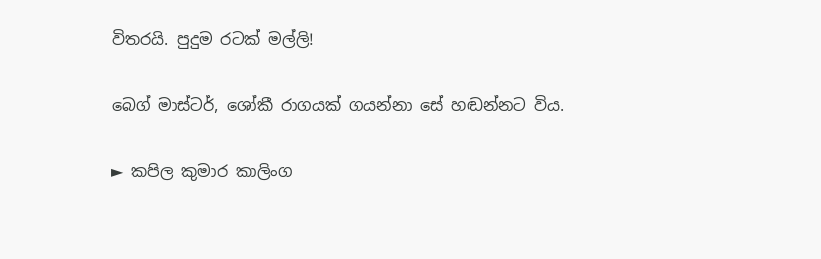විතරයි. පුදුම රටක් මල්ලි!

බෙග් මාස්ටර්, ශෝකී රාගයක් ගයන්නා සේ හඬන්නට විය.

► කපිල කුමාර කාලිංග